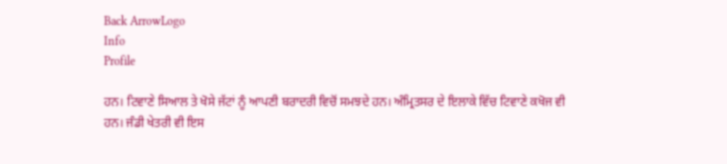Back ArrowLogo
Info
Profile

ਹਨ। ਟਿਵਾਣੇ ਸਿਆਲ ਤੇ ਖੋਸੇ ਜੱਟਾਂ ਨੂੰ ਆਪਣੀ ਬਰਾਦਰੀ ਵਿਚੋਂ ਸਮਝਦੇ ਹਨ। ਅੰਮ੍ਰਿਤਸਰ ਦੇ ਇਲਾਕੇ ਵਿੱਚ ਟਿਵਾਣੇ ਕਖੋਜ ਵੀ ਹਨ। ਜੰਡੀ ਖੇਤਰੀ ਵੀ ਇਸ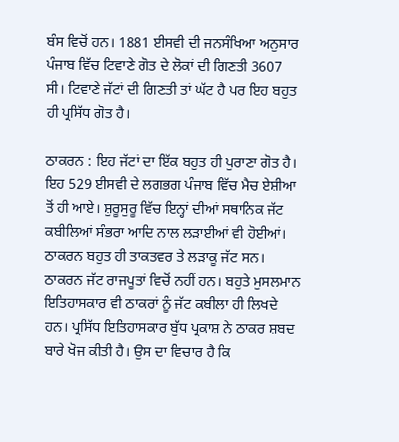ਬੰਸ ਵਿਚੋਂ ਹਨ। 1881 ਈਸਵੀ ਦੀ ਜਨਸੰਖਿਆ ਅਨੁਸਾਰ ਪੰਜਾਬ ਵਿੱਚ ਟਿਵਾਣੇ ਗੋਤ ਦੇ ਲੋਕਾਂ ਦੀ ਗਿਣਤੀ 3607 ਸੀ। ਟਿਵਾਣੇ ਜੱਟਾਂ ਦੀ ਗਿਣਤੀ ਤਾਂ ਘੱਟ ਹੈ ਪਰ ਇਹ ਬਹੁਤ ਹੀ ਪ੍ਰਸਿੱਧ ਗੋਤ ਹੈ।

ਠਾਕਰਨ : ਇਹ ਜੱਟਾਂ ਦਾ ਇੱਕ ਬਹੁਤ ਹੀ ਪੁਰਾਣਾ ਗੋਤ ਹੈ। ਇਹ 529 ਈਸਵੀ ਦੇ ਲਗਭਗ ਪੰਜਾਬ ਵਿੱਚ ਮੈਚ ਏਸ਼ੀਆ ਤੋਂ ਹੀ ਆਏ। ਸ਼ੁਰੂਸੁਰੂ ਵਿੱਚ ਇਨ੍ਹਾਂ ਦੀਆਂ ਸਥਾਨਿਕ ਜੱਟ ਕਬੀਲਿਆਂ ਸੰਭਰਾ ਆਦਿ ਨਾਲ ਲੜਾਈਆਂ ਵੀ ਹੋਈਆਂ। ਠਾਕਰਨ ਬਹੁਤ ਹੀ ਤਾਕਤਵਰ ਤੇ ਲੜਾਕੂ ਜੱਟ ਸਨ। ਠਾਕਰਨ ਜੱਟ ਰਾਜਪੂਤਾਂ ਵਿਚੋਂ ਨਹੀਂ ਹਨ। ਬਹੁਤੇ ਮੁਸਲਮਾਨ ਇਤਿਹਾਸਕਾਰ ਵੀ ਠਾਕਰਾਂ ਨੂੰ ਜੱਟ ਕਬੀਲਾ ਹੀ ਲਿਖਦੇ ਹਨ। ਪ੍ਰਸਿੱਧ ਇਤਿਹਾਸਕਾਰ ਬੁੱਧ ਪ੍ਰਕਾਸ਼ ਨੇ ਠਾਕਰ ਸ਼ਬਦ ਬਾਰੇ ਖੋਜ ਕੀਤੀ ਹੈ। ਉਸ ਦਾ ਵਿਚਾਰ ਹੈ ਕਿ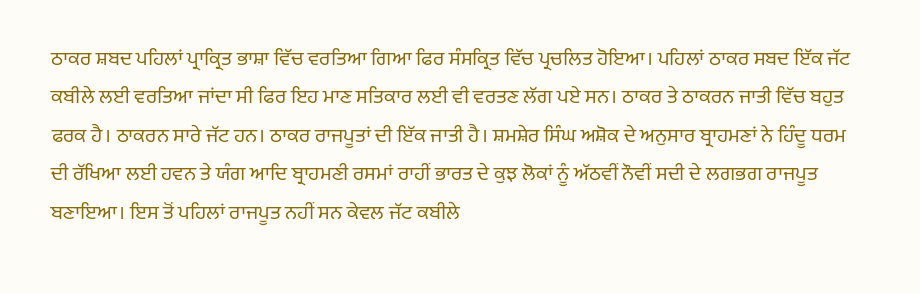ਠਾਕਰ ਸ਼ਬਦ ਪਹਿਲਾਂ ਪ੍ਰਾਕ੍ਰਿਤ ਭਾਸ਼ਾ ਵਿੱਚ ਵਰਤਿਆ ਗਿਆ ਫਿਰ ਸੰਸਕ੍ਰਿਤ ਵਿੱਚ ਪ੍ਰਚਲਿਤ ਹੋਇਆ। ਪਹਿਲਾਂ ਠਾਕਰ ਸਬਦ ਇੱਕ ਜੱਟ ਕਬੀਲੇ ਲਈ ਵਰਤਿਆ ਜਾਂਦਾ ਸੀ ਫਿਰ ਇਹ ਮਾਣ ਸਤਿਕਾਰ ਲਈ ਵੀ ਵਰਤਣ ਲੱਗ ਪਏ ਸਨ। ਠਾਕਰ ਤੇ ਠਾਕਰਨ ਜਾਤੀ ਵਿੱਚ ਬਹੁਤ ਫਰਕ ਹੈ। ਠਾਕਰਨ ਸਾਰੇ ਜੱਟ ਹਨ। ਠਾਕਰ ਰਾਜਪੂਤਾਂ ਦੀ ਇੱਕ ਜਾਤੀ ਹੈ। ਸ਼ਮਸ਼ੇਰ ਸਿੰਘ ਅਸ਼ੋਕ ਦੇ ਅਨੁਸਾਰ ਬ੍ਰਾਹਮਣਾਂ ਨੇ ਹਿੰਦੂ ਧਰਮ ਦੀ ਰੱਖਿਆ ਲਈ ਹਵਨ ਤੇ ਯੰਗ ਆਦਿ ਬ੍ਰਾਹਮਣੀ ਰਸਮਾਂ ਰਾਹੀਂ ਭਾਰਤ ਦੇ ਕੁਝ ਲੋਕਾਂ ਨੂੰ ਅੱਠਵੀਂ ਨੌਵੀਂ ਸਦੀ ਦੇ ਲਗਭਗ ਰਾਜਪੂਤ ਬਣਾਇਆ। ਇਸ ਤੋਂ ਪਹਿਲਾਂ ਰਾਜਪੂਤ ਨਹੀਂ ਸਨ ਕੇਵਲ ਜੱਟ ਕਬੀਲੇ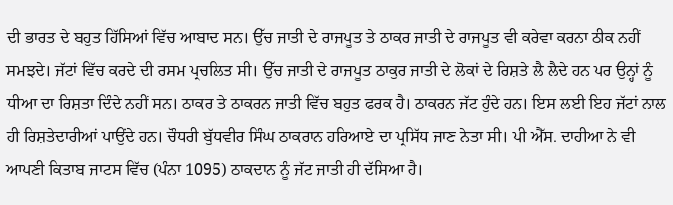ਦੀ ਭਾਰਤ ਦੇ ਬਹੁਤ ਹਿੱਸਿਆਂ ਵਿੱਚ ਆਬਾਦ ਸਨ। ਉੱਚ ਜਾਤੀ ਦੇ ਰਾਜਪੂਤ ਤੇ ਠਾਕਰ ਜਾਤੀ ਦੇ ਰਾਜਪੂਤ ਵੀ ਕਰੇਵਾ ਕਰਨਾ ਠੀਕ ਨਹੀਂ ਸਮਝਦੇ। ਜੱਟਾਂ ਵਿੱਚ ਕਰਦੇ ਦੀ ਰਸਮ ਪ੍ਰਚਲਿਤ ਸੀ। ਉੱਚ ਜਾਤੀ ਦੇ ਰਾਜਪੂਤ ਠਾਕੁਰ ਜਾਤੀ ਦੇ ਲੋਕਾਂ ਦੇ ਰਿਸ਼ਤੇ ਲੈ ਲੈਦੇ ਹਨ ਪਰ ਉਨ੍ਹਾਂ ਨੂੰ ਧੀਆ ਦਾ ਰਿਸ਼ਤਾ ਦਿੰਦੇ ਨਹੀਂ ਸਨ। ਠਾਕਰ ਤੇ ਠਾਕਰਨ ਜਾਤੀ ਵਿੱਚ ਬਹੁਤ ਫਰਕ ਹੈ। ਠਾਕਰਨ ਜੱਟ ਹੁੰਦੇ ਹਨ। ਇਸ ਲਈ ਇਹ ਜੱਟਾਂ ਨਾਲ ਹੀ ਰਿਸ਼ਤੇਦਾਰੀਆਂ ਪਾਉਂਦੇ ਹਨ। ਚੌਧਰੀ ਬੁੱਧਵੀਰ ਸਿੰਘ ਠਾਕਰਾਨ ਹਰਿਆਏ ਦਾ ਪ੍ਰਸਿੱਧ ਜਾਣ ਨੇਤਾ ਸੀ। ਪੀ ਐੱਸ. ਦਾਹੀਆ ਨੇ ਵੀ ਆਪਣੀ ਕਿਤਾਬ ਜਾਟਸ ਵਿੱਚ (ਪੰਨਾ 1095) ਠਾਕਦਾਨ ਨੂੰ ਜੱਟ ਜਾਤੀ ਹੀ ਦੱਸਿਆ ਹੈ।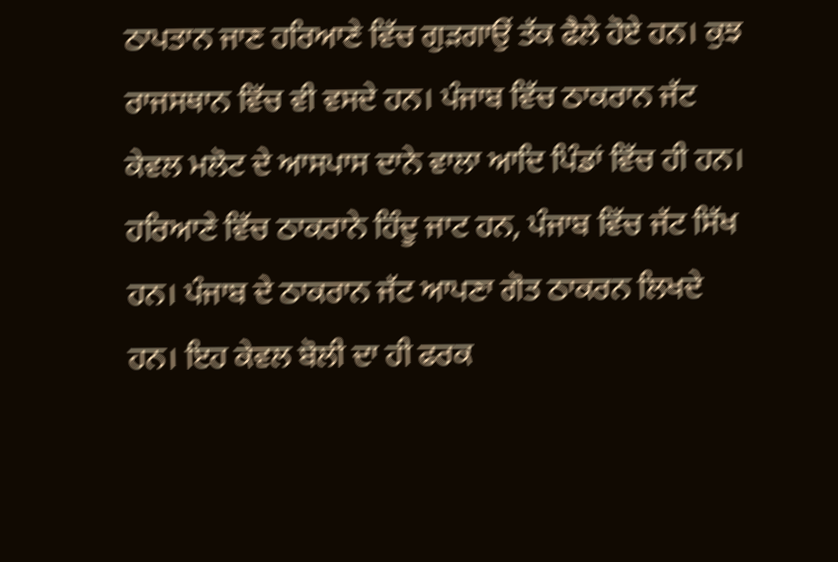ਠਾਪਤਾਨ ਜਾਣ ਹਰਿਆਣੇ ਵਿੱਚ ਗੁੜਗਾਉਂ ਤੱਕ ਫੈਲੇ ਹੋਏ ਹਨ। ਕੁਝ ਰਾਜਸਥਾਨ ਵਿੱਚ ਵੀ ਵਸਦੇ ਹਨ। ਪੰਜਾਬ ਵਿੱਚ ਠਾਕਰਾਨ ਜੱਟ ਕੇਵਲ ਮਲੋਟ ਦੇ ਆਸਪਾਸ ਦਾਨੇ ਵਾਲਾ ਆਦਿ ਪਿੰਡਾਂ ਵਿੱਚ ਹੀ ਹਨ। ਹਰਿਆਣੇ ਵਿੱਚ ਠਾਕਰਾਨੇ ਹਿੰਦੂ ਜਾਟ ਹਨ, ਪੰਜਾਬ ਵਿੱਚ ਜੱਟ ਸਿੱਖ ਹਨ। ਪੰਜਾਬ ਦੇ ਠਾਕਰਾਨ ਜੱਟ ਆਪਣਾ ਗੋਤ ਠਾਕਰਨ ਲਿਖਦੇ ਹਨ। ਇਹ ਕੇਵਲ ਬੋਲੀ ਦਾ ਹੀ ਫਰਕ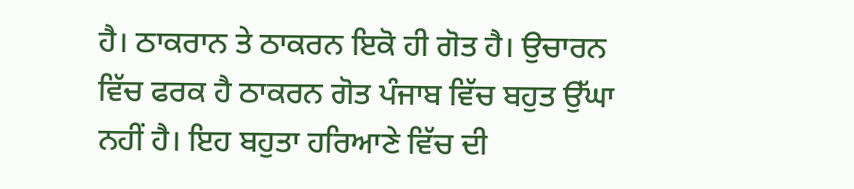ਹੈ। ਠਾਕਰਾਨ ਤੇ ਠਾਕਰਨ ਇਕੋ ਹੀ ਗੋਤ ਹੈ। ਉਚਾਰਨ ਵਿੱਚ ਫਰਕ ਹੈ ਠਾਕਰਨ ਗੋਤ ਪੰਜਾਬ ਵਿੱਚ ਬਹੁਤ ਉੱਘਾ ਨਹੀਂ ਹੈ। ਇਹ ਬਹੁਤਾ ਹਰਿਆਣੇ ਵਿੱਚ ਦੀ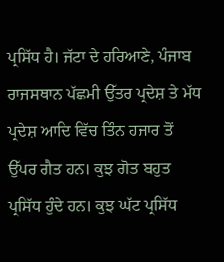ਪ੍ਰਸਿੱਧ ਹੈ। ਜੱਟਾ ਦੇ ਹਰਿਆਣੇ, ਪੰਜਾਬ ਰਾਜਸਥਾਨ ਪੱਛਮੀ ਉੱਤਰ ਪ੍ਰਦੇਸ਼ ਤੇ ਮੱਧ ਪ੍ਰਦੇਸ਼ ਆਦਿ ਵਿੱਚ ਤਿੰਨ ਹਜਾਰ ਤੋਂ ਉੱਪਰ ਗੈਤ ਹਨ। ਕੁਝ ਗੋਤ ਬਹੁਤ ਪ੍ਰਸਿੱਧ ਹੁੰਦੇ ਹਨ। ਕੁਝ ਘੱਟ ਪ੍ਰਸਿੱਧ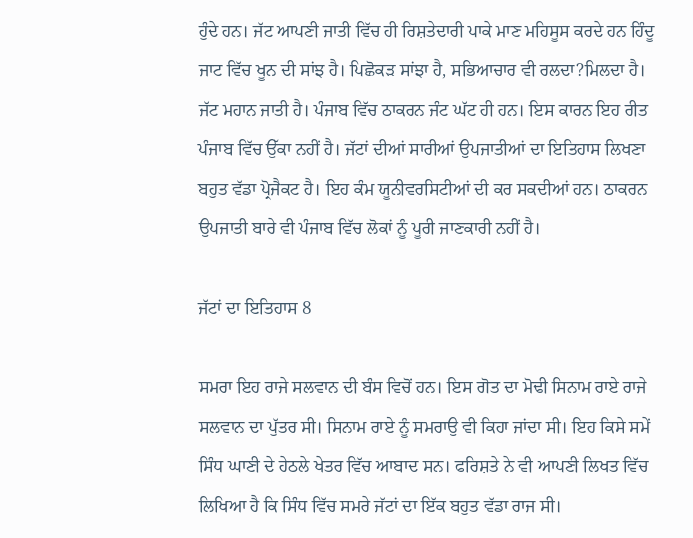ਹੁੰਦੇ ਹਨ। ਜੱਟ ਆਪਣੀ ਜਾਤੀ ਵਿੱਚ ਹੀ ਰਿਸ਼ਤੇਦਾਰੀ ਪਾਕੇ ਮਾਣ ਮਹਿਸੂਸ ਕਰਦੇ ਹਨ ਹਿੰਦੂ ਜਾਟ ਵਿੱਚ ਖੂਨ ਦੀ ਸਾਂਝ ਹੈ। ਪਿਛੋਕੜ ਸਾਂਝਾ ਹੈ, ਸਭਿਆਚਾਰ ਵੀ ਰਲਦਾ?ਮਿਲਦਾ ਹੈ। ਜੱਟ ਮਹਾਨ ਜਾਤੀ ਹੈ। ਪੰਜਾਬ ਵਿੱਚ ਠਾਕਰਨ ਜੰਟ ਘੱਟ ਹੀ ਹਨ। ਇਸ ਕਾਰਨ ਇਹ ਰੀਤ ਪੰਜਾਬ ਵਿੱਚ ਉੱਕਾ ਨਹੀਂ ਹੈ। ਜੱਟਾਂ ਦੀਆਂ ਸਾਰੀਆਂ ਉਪਜਾਤੀਆਂ ਦਾ ਇਤਿਹਾਸ ਲਿਖਣਾ ਬਹੁਤ ਵੱਡਾ ਪ੍ਰੋਜੈਕਟ ਹੈ। ਇਹ ਕੰਮ ਯੂਨੀਵਰਸਿਟੀਆਂ ਦੀ ਕਰ ਸਕਦੀਆਂ ਹਨ। ਠਾਕਰਨ ਉਪਜਾਤੀ ਬਾਰੇ ਵੀ ਪੰਜਾਬ ਵਿੱਚ ਲੋਕਾਂ ਨੂੰ ਪੂਰੀ ਜਾਣਕਾਰੀ ਨਹੀਂ ਹੈ।

ਜੱਟਾਂ ਦਾ ਇਤਿਹਾਸ 8

ਸਮਰਾ ਇਹ ਰਾਜੇ ਸਲਵਾਨ ਦੀ ਬੰਸ ਵਿਚੋਂ ਹਨ। ਇਸ ਗੋਤ ਦਾ ਮੋਢੀ ਸਿਨਾਮ ਰਾਏ ਰਾਜੇ ਸਲਵਾਨ ਦਾ ਪੁੱਤਰ ਸੀ। ਸਿਨਾਮ ਰਾਏ ਨੂੰ ਸਮਰਾਉ ਵੀ ਕਿਹਾ ਜਾਂਦਾ ਸੀ। ਇਹ ਕਿਸੇ ਸਮੇਂ ਸਿੰਧ ਘਾਣੀ ਦੇ ਹੇਠਲੇ ਖੇਤਰ ਵਿੱਚ ਆਬਾਦ ਸਨ। ਫਰਿਸ਼ਤੇ ਨੇ ਵੀ ਆਪਣੀ ਲਿਖਤ ਵਿੱਚ ਲਿਖਿਆ ਹੈ ਕਿ ਸਿੰਧ ਵਿੱਚ ਸਮਰੇ ਜੱਟਾਂ ਦਾ ਇੱਕ ਬਹੁਤ ਵੱਡਾ ਰਾਜ ਸੀ।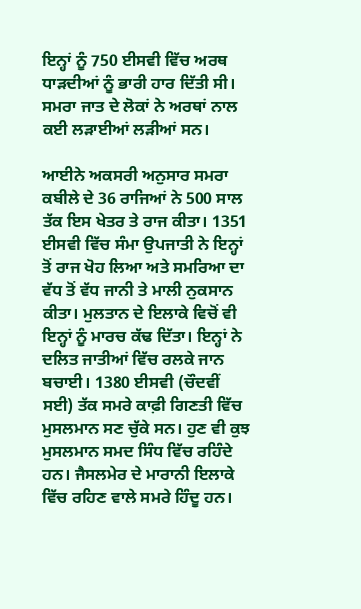ਇਨ੍ਹਾਂ ਨੂੰ 750 ਈਸਵੀ ਵਿੱਚ ਅਰਥ ਧਾੜਦੀਆਂ ਨੂੰ ਭਾਰੀ ਹਾਰ ਦਿੱਤੀ ਸੀ। ਸਮਰਾ ਜਾਤ ਦੇ ਲੋਕਾਂ ਨੇ ਅਰਥਾਂ ਨਾਲ ਕਈ ਲੜਾਈਆਂ ਲੜੀਆਂ ਸਨ।

ਆਈਨੇ ਅਕਸਰੀ ਅਨੁਸਾਰ ਸਮਰਾ ਕਬੀਲੇ ਦੇ 36 ਰਾਜਿਆਂ ਨੇ 500 ਸਾਲ ਤੱਕ ਇਸ ਖੇਤਰ ਤੇ ਰਾਜ ਕੀਤਾ। 1351 ਈਸਵੀ ਵਿੱਚ ਸੰਮਾ ਉਪਜਾਤੀ ਨੇ ਇਨ੍ਹਾਂ ਤੋਂ ਰਾਜ ਖੋਹ ਲਿਆ ਅਤੇ ਸਮਰਿਆ ਦਾ ਵੱਧ ਤੋਂ ਵੱਧ ਜਾਨੀ ਤੇ ਮਾਲੀ ਨੁਕਸਾਨ ਕੀਤਾ। ਮੁਲਤਾਨ ਦੇ ਇਲਾਕੇ ਵਿਚੋਂ ਵੀ ਇਨ੍ਹਾਂ ਨੂੰ ਮਾਰਚ ਕੱਢ ਦਿੱਤਾ। ਇਨ੍ਹਾਂ ਨੇ ਦਲਿਤ ਜਾਤੀਆਂ ਵਿੱਚ ਰਲਕੇ ਜਾਨ ਬਚਾਈ। 1380 ਈਸਵੀ (ਚੌਦਵੀਂ ਸਈ) ਤੱਕ ਸਮਰੇ ਕਾਫ਼ੀ ਗਿਣਤੀ ਵਿੱਚ ਮੁਸਲਮਾਨ ਸਣ ਚੁੱਕੇ ਸਨ। ਹੁਣ ਵੀ ਕੁਝ ਮੁਸਲਮਾਨ ਸਮਦ ਸਿੰਧ ਵਿੱਚ ਰਹਿੰਦੇ ਹਨ। ਜੈਸਲਮੇਰ ਦੇ ਮਾਰਾਨੀ ਇਲਾਕੇ ਵਿੱਚ ਰਹਿਣ ਵਾਲੇ ਸਮਰੇ ਹਿੰਦੂ ਹਨ।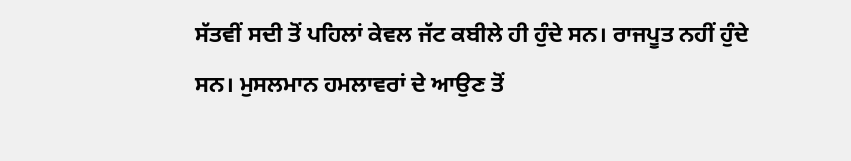ਸੱਤਵੀਂ ਸਦੀ ਤੋਂ ਪਹਿਲਾਂ ਕੇਵਲ ਜੱਟ ਕਬੀਲੇ ਹੀ ਹੁੰਦੇ ਸਨ। ਰਾਜਪੂਤ ਨਹੀਂ ਹੁੰਦੇ ਸਨ। ਮੁਸਲਮਾਨ ਹਮਲਾਵਰਾਂ ਦੇ ਆਉਣ ਤੋਂ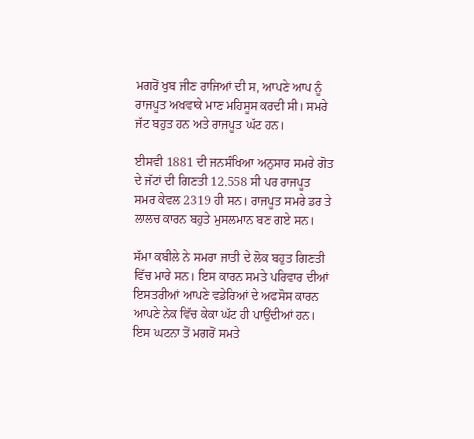ਮਗਰੋਂ ਖੁਬ ਜੀਣ ਰਾਜਿਆਂ ਦੀ ਸ, ਆਪਣੇ ਆਪ ਨੂੰ ਰਾਜਪੂਤ ਅਖਵਾਕੇ ਮਾਣ ਮਹਿਸੂਸ ਕਰਦੀ ਸੀ। ਸਮਰੇ ਜੱਟ ਬਹੁਤ ਹਨ ਅਤੇ ਰਾਜਪੂਤ ਘੱਟ ਹਨ।

ਈਸਵੀ 1881 ਦੀ ਜਨਸੰਖਿਆ ਅਨੁਸਾਰ ਸਮਰੇ ਗੋਤ ਦੇ ਜੱਟਾਂ ਦੀ ਗਿਣਤੀ 12.558 ਸੀ ਪਰ ਰਾਜਪੂਤ ਸਮਰ ਕੇਵਲ 2319 ਹੀ ਸਨ। ਰਾਜਪੂਤ ਸਮਰੇ ਡਰ ਤੇ ਲਾਲਚ ਕਾਰਨ ਬਹੁਤੇ ਮੁਸਲਮਾਨ ਬਣ ਗਏ ਸਨ।

ਸੱਮਾ ਕਬੀਲੇ ਨੇ ਸਮਰਾ ਜਾਤੀ ਦੇ ਲੋਕ ਬਹੁਤ ਗਿਣਤੀ ਵਿੱਚ ਮਾਰੇ ਸਨ। ਇਸ ਕਾਰਨ ਸਮਤੇ ਪਰਿਵਾਰ ਦੀਆਂ ਇਸਤਰੀਆਂ ਆਪਣੇ ਵਡੇਰਿਆਂ ਦੇ ਅਫਸੋਸ ਕਾਰਨ ਆਪਣੇ ਨੇਕ ਵਿੱਚ ਕੇਕਾ ਘੱਟ ਹੀ ਪਾਉਂਦੀਆਂ ਹਨ। ਇਸ ਘਟਨਾ ਤੋਂ ਮਗਰੋਂ ਸਮਤੇ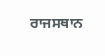ਰਾਜਸਥਾਨ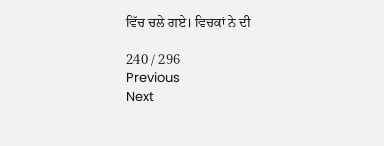ਵਿੱਚ ਚਲੇ ਗਏ। ਵਿਚਕਾਂ ਨੇ ਦੀ

240 / 296
Previous
Next